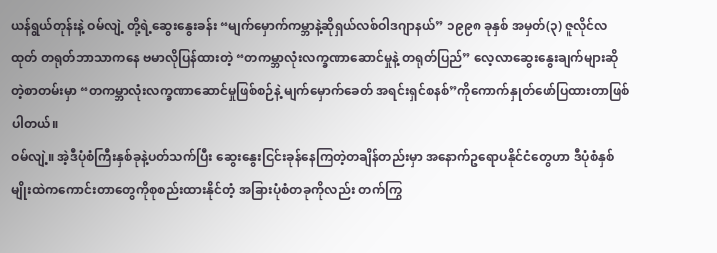ယန်ရွယ်တုန်းနဲ့ ဝမ်လျဲ့ တို့ရဲ့ဆွေးနွေးခန်း “မျက်မှောက်ကမ္ဘာနဲ့ဆိုရှယ်လစ်ဝါဒဂျာနယ်” ၁၉၉၈ ခုနှစ် အမှတ်(၃) ဇူလိုင်လထုတ် တရုတ်ဘာသာကနေ ဗမာလိုပြန်ထားတဲ့ “တကမ္ဘာလုံးလက္ခဏာဆောင်မှုနဲ့ တရုတ်ပြည်” လေ့လာဆွေးနွေးချက်များဆိုတဲ့စာတမ်းမှာ “တကမ္ဘာလုံးလက္ခဏာဆောင်မှုဖြစ်စဉ်နဲ့ မျက်မှောက်ခေတ် အရင်းရှင်စနစ်”ကိုကောက်နှုတ်ဖော်ပြထားတာဖြစ်ပါတယ်။
ဝမ်လျဲ့။ အဲ့ဒီပုံစံကြီးနှစ်ခုနဲ့ပတ်သက်ပြီး ဆွေးနွေးငြင်းခုန်နေကြတဲ့တချိန်တည်းမှာ အနောက်ဥရောပနိုင်ငံတွေဟာ ဒီပုံစံနှစ်မျိုးထဲကကောင်းတာတွေကိုစုစည်းထားနိုင်တံ့ အခြားပုံစံတခုကိုလည်း တက်ကြွ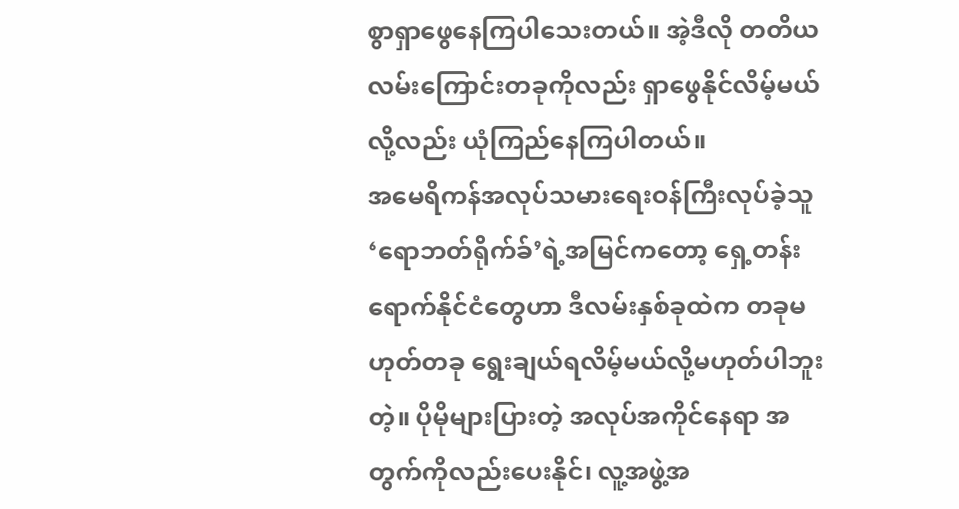စွာရှာဖွေနေကြပါသေးတယ်။ အဲ့ဒီလို တတိယလမ်းကြောင်းတခုကိုလည်း ရှာဖွေနိုင်လိမ့်မယ်လို့လည်း ယုံကြည်နေကြပါတယ်။
အမေရိကန်အလုပ်သမားရေးဝန်ကြီးလုပ်ခဲ့သူ ‘ရောဘတ်ရိုက်ခ်’ရဲ့အမြင်ကတော့ ရှေ့တန်းရောက်နိုင်ငံတွေဟာ ဒီလမ်းနှစ်ခုထဲက တခုမဟုတ်တခု ရွေးချယ်ရလိမ့်မယ်လို့မဟုတ်ပါဘူးတဲ့။ ပိုမိုများပြားတဲ့ အလုပ်အကိုင်နေရာ အတွက်ကိုလည်းပေးနိုင်၊ လူ့အဖွဲ့အ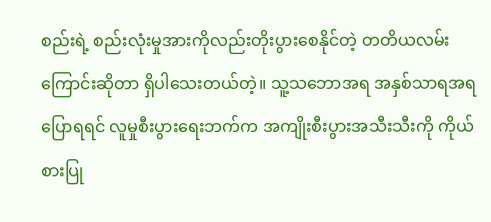စည်းရဲ့ စည်းလုံးမှုအားကိုလည်းတိုးပွားစေနိုင်တဲ့ တတိယလမ်းကြောင်းဆိုတာ ရှိပါသေးတယ်တဲ့။ သူ့သဘောအရ အနှစ်သာရအရပြောရရင် လူမှုစီးပွားရေးဘက်က အကျိုးစီးပွားအသီးသီးကို ကိုယ်စားပြု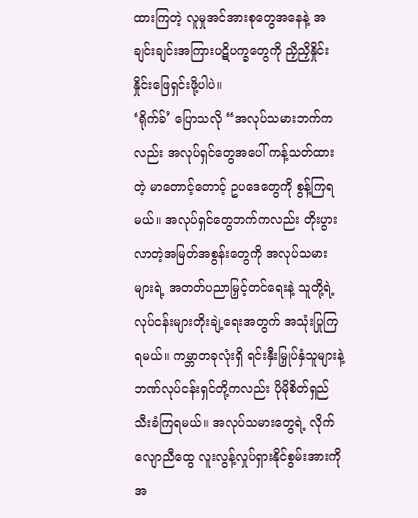ထားကြတဲ့ လူမှုအင်အားစုတွေအနေနဲ့ အချင်းချင်းအကြားပဋိပက္ခတွေကို ညှိညှိနှိုင်းနှိုင်းဖြေရှင်းဖို့ပါပဲ။
‘ရိုက်ခ်’ ပြောသလို “အလုပ်သမားဘက်ကလည်း အလုပ်ရှင်တွေအပေါ် ကန့်သတ်ထားတဲ့ မာတောင့်တောင့် ဥပဒေတွေကို စွန့်ကြရမယ်။ အလုပ်ရှင်တွေဘက်ကလည်း တိုးပွားလာတဲ့အမြတ်အစွန်းတွေကို အလုပ်သမားများရဲ့ အတတ်ပညာမြှင့်တင်ရေးနဲ့ သူတို့ရဲ့လုပ်ငန်းများတိုးချဲ့ရေးအတွက် အသုံးပြုကြရမယ်။ ကမ္ဘာတခုလုံးရှိ ရင်းနှီးမြှုပ်နှံသူများနဲ့ ဘဏ်လုပ်ငန်းရှင်တို့ကလည်း ပိုမိုစိတ်ရှည်သီးခံကြရမယ်။ အလုပ်သမားတွေရဲ့ လိုက်လျောညီထွေ လူးလွန့်လှုပ်ရှားနိုင်စွမ်းအားကို အ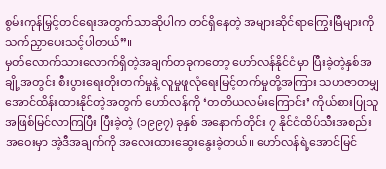စွမ်းကုန်မြှင့်တင်ရေးအတွက်သာဆိုပါက တင်ရှိနေတဲ့ အများဆိုင်ရာကြွေးမြီများကို သက်ညှာပေးသင့်ပါတယ်”။
မှတ်လောက်သားလောက်ရှိတဲ့အချက်တခုကတော့ ဟော်လန်နိုင်ငံမှာ ပြီးခဲ့တဲ့နှစ်အချို့အတွင်း စီးပွားရေးတိုးတက်မှုနဲ့ လူမှုဖူလုံရေးမြင့်တက်မှုတို့အကြား သဟဇာတမျှအောင်ထိန်းထားနိုင်တဲ့အတွက် ဟော်လန်ကို ‘တတိယလမ်းကြောင်း’ ကိုယ်စားပြုသူအဖြစ်မြင်လာကြပြီး ပြီးခဲ့တဲ့ (၁၉၉၇) ခုနှစ် အနောက်တိုင်း ၇ နိုင်ငံထိပ်သီးအစည်းအဝေးမှာ အဲ့ဒီအချက်ကို အလေးထားဆွေးနွေးခဲ့တယ်။ ဟော်လန်ရဲ့အောင်မြင်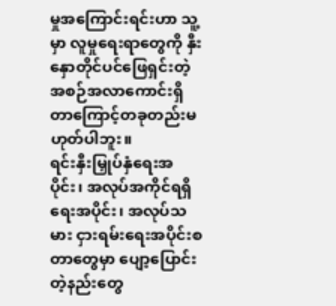မှုအကြောင်းရင်းဟာ သူ့မှာ လူမှုရေးရာတွေကို နှီးနှောတိုင်ပင်ဖြေရှင်းတဲ့ အစဉ်အလာကောင်းရှိတာကြောင့်တခုတည်းမဟုတ်ပါဘူး။
ရင်းနှီးမြှုပ်နှံရေးအပိုင်း၊ အလုပ်အကိုင်ရရှိရေးအပိုင်း၊ အလုပ်သမား ငှားရမ်းရေးအပိုင်းစတာတွေမှာ ပျော့ပြောင်းတဲ့နည်းတွေ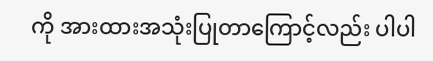ကို အားထားအသုံးပြုတာကြောင့်လည်း ပါပါ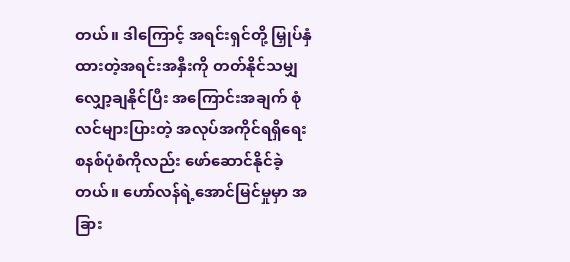တယ်။ ဒါကြောင့် အရင်းရှင်တို့ မြှုပ်နှံထားတဲ့အရင်းအနှီးကို တတ်နိုင်သမျှလျှော့ချနိုင်ပြီး အကြောင်းအချက် စုံလင်များပြားတဲ့ အလုပ်အကိုင်ရရှိရေးစနစ်ပုံစံကိုလည်း ဖော်ဆောင်နိုင်ခဲ့တယ်။ ဟော်လန်ရဲ့အောင်မြင်မှုမှာ အခြား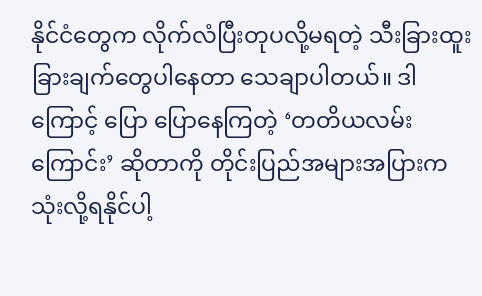နိုင်ငံတွေက လိုက်လံပြီးတုပလို့မရတဲ့ သီးခြားထူးခြားချက်တွေပါနေတာ သေချာပါတယ်။ ဒါကြောင့် ပြော ပြောနေကြတဲ့ ‘တတိယလမ်းကြောင်း’ ဆိုတာကို တိုင်းပြည်အများအပြားကသုံးလို့ရနိုင်ပါ့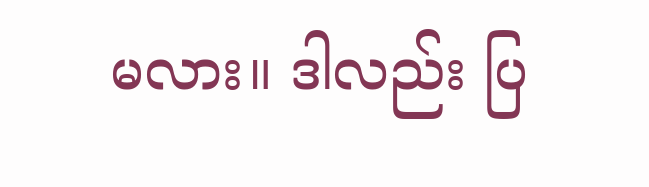မလား။ ဒါလည်း ပြ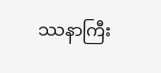ဿနာကြီး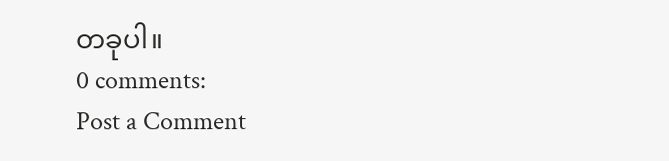တခုပါ။
0 comments:
Post a Comment